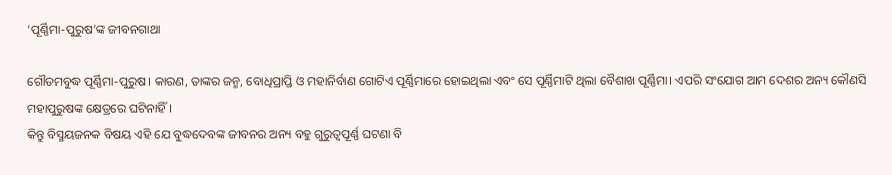‘ପୂର୍ଣ୍ଣିମା-ପୁରୁଷ’ଙ୍କ ଜୀବନଗାଥା

ଗୌତମବୁଦ୍ଧ ପୂର୍ଣ୍ଣିମା-ପୁରୁଷ। କାରଣ, ତାଙ୍କର ଜନ୍ମ, ବୋଧିପ୍ରାପ୍ତି ଓ ମହାନିର୍ବାଣ ଗୋଟିଏ ପୂର୍ଣ୍ଣିମାରେ ହୋଇଥିଲା ଏବଂ ସେ ପୂର୍ଣ୍ଣିମାଟି ଥିଲା ବୈଶାଖ ପୂର୍ଣ୍ଣିମା। ଏପରି ସଂଯୋଗ ଆମ ଦେଶର ଅନ୍ୟ କୌଣସି ମହାପୁରୁଷଙ୍କ କ୍ଷେତ୍ରରେ ଘଟିନାହିଁ।
କିନ୍ତୁ ବିସ୍ମୟଜନକ ବିଷୟ ଏହି ଯେ ବୁଦ୍ଧଦେବଙ୍କ ଜୀବନର ଅନ୍ୟ ବହୁ ଗୁରୁତ୍ୱପୂର୍ଣ୍ଣ ଘଟଣା ବି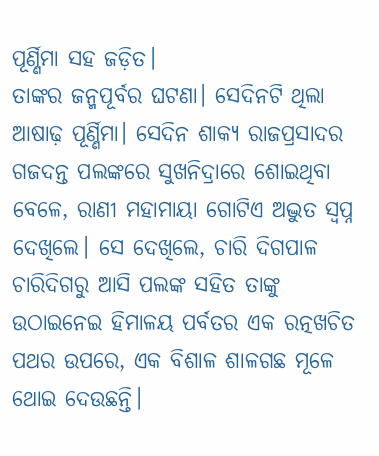ପୂର୍ଣ୍ଣିମା ସହ ଜଡ଼ିତ।
ତାଙ୍କର ଜନ୍ମପୂର୍ବର ଘଟଣା। ସେଦିନଟି ଥିଲା ଆଷାଢ଼ ପୂର୍ଣ୍ଣିମା। ସେଦିନ ଶାକ୍ୟ ରାଜପ୍ରସାଦର ଗଜଦନ୍ତ ପଲଙ୍କରେ ସୁଖନିଦ୍ରାରେ ଶୋଇଥିବା ବେଳେ, ରାଣୀ ମହାମାୟା ଗୋଟିଏ ଅଦ୍ଭୁତ ସ୍ୱପ୍ନ ଦେଖିଲେ। ସେ ଦେଖିଲେ, ଚାରି ଦିଗପାଳ ଚାରିଦିଗରୁ ଆସି ପଲଙ୍କ ସହିତ ତାଙ୍କୁ ଉଠାଇନେଇ ହିମାଳୟ ପର୍ବତର ଏକ ରତ୍ନଖଚିତ ପଥର ଉପରେ, ଏକ ବିଶାଳ ଶାଳଗଛ ମୂଳେ ଥୋଇ ଦେଉଛନ୍ତି।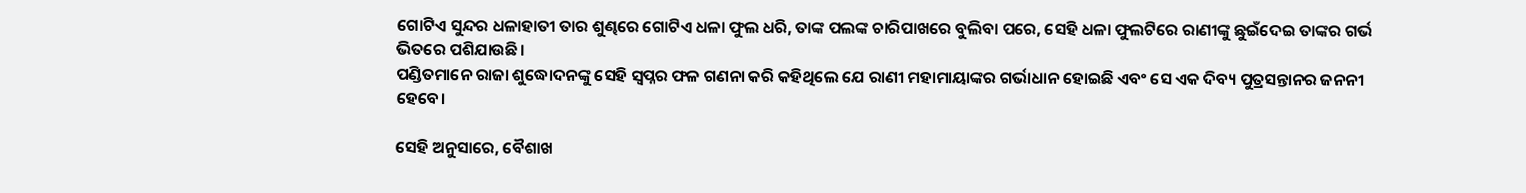ଗୋଟିଏ ସୁନ୍ଦର ଧଳାହାତୀ ତାର ଶୁଣ୍ଢରେ ଗୋଟିଏ ଧଳା ଫୁଲ ଧରି, ତାଙ୍କ ପଲଙ୍କ ଚାରିପାଖରେ ବୁଲିବା ପରେ, ସେହି ଧଳା ଫୁଲଟିରେ ରାଣୀଙ୍କୁ ଛୁଇଁଦେଇ ତାଙ୍କର ଗର୍ଭ ଭିତରେ ପଶିଯାଉଛି।
ପଣ୍ଡିତମାନେ ରାଜା ଶୁଦ୍ଧୋଦନଙ୍କୁ ସେହି ସ୍ୱପ୍ନର ଫଳ ଗଣନା କରି କହିଥିଲେ ଯେ ରାଣୀ ମହାମାୟାଙ୍କର ଗର୍ଭାଧାନ ହୋଇଛି ଏବଂ ସେ ଏକ ଦିବ୍ୟ ପୁତ୍ରସନ୍ତାନର ଜନନୀ ହେବେ।

ସେହି ଅନୁସାରେ, ବୈଶାଖ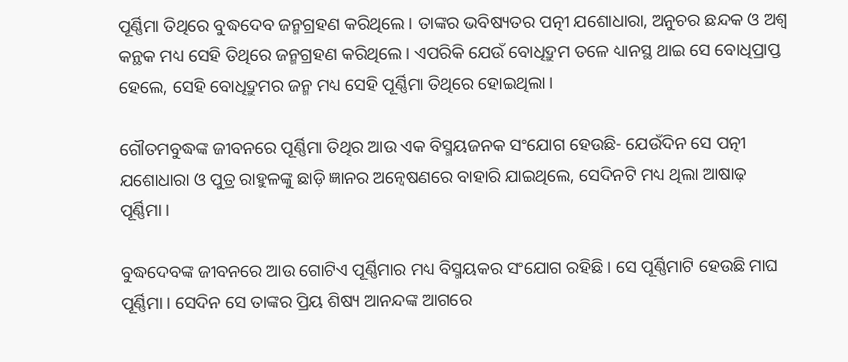ପୂର୍ଣ୍ଣିମା ତିଥିରେ ବୁଦ୍ଧଦେବ ଜନ୍ମଗ୍ରହଣ କରିଥିଲେ। ତାଙ୍କର ଭବିଷ୍ୟତର ପତ୍ନୀ ଯଶୋଧାରା, ଅନୁଚର ଛନ୍ଦକ ଓ ଅଶ୍ୱ କନ୍ଥକ ମଧ୍ୟ ସେହି ତିଥିରେ ଜନ୍ମଗ୍ରହଣ କରିଥିଲେ। ଏପରିକି ଯେଉଁ ବୋଧିଦ୍ରୁମ ତଳେ ଧ୍ୟାନସ୍ଥ ଥାଇ ସେ ବୋଧିପ୍ରାପ୍ତ ହେଲେ, ସେହି ବୋଧିଦ୍ରୁମର ଜନ୍ମ ମଧ୍ୟ ସେହି ପୂର୍ଣ୍ଣିମା ତିଥିରେ ହୋଇଥିଲା।

ଗୌତମବୁଦ୍ଧଙ୍କ ଜୀବନରେ ପୂର୍ଣ୍ଣିମା ତିଥିର ଆଉ ଏକ ବିସ୍ମୟଜନକ ସଂଯୋଗ ହେଉଛି- ଯେଉଁଦିନ ସେ ପତ୍ନୀ ଯଶୋଧାରା ଓ ପୁତ୍ର ରାହୁଳଙ୍କୁ ଛାଡ଼ି ଜ୍ଞାନର ଅନ୍ୱେଷଣରେ ବାହାରି ଯାଇଥିଲେ, ସେଦିନଟି ମଧ୍ୟ ଥିଲା ଆଷାଢ଼ ପୂର୍ଣ୍ଣିମା।

ବୁଦ୍ଧଦେବଙ୍କ ଜୀବନରେ ଆଉ ଗୋଟିଏ ପୂର୍ଣ୍ଣିମାର ମଧ୍ୟ ବିସ୍ମୟକର ସଂଯୋଗ ରହିଛି। ସେ ପୂର୍ଣ୍ଣିମାଟି ହେଉଛି ମାଘ ପୂର୍ଣ୍ଣିମା। ସେଦିନ ସେ ତାଙ୍କର ପ୍ରିୟ ଶିଷ୍ୟ ଆନନ୍ଦଙ୍କ ଆଗରେ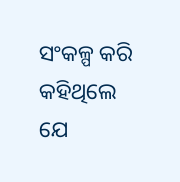ସଂକଳ୍ପ କରି କହିଥିଲେ ଯେ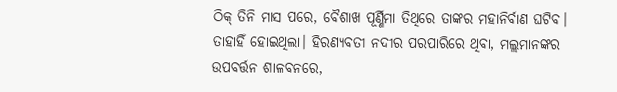ଠିକ୍ ତିନି ମାସ ପରେ, ବୈଶାଖ ପୂର୍ଣ୍ଣିମା ତିଥିରେ ତାଙ୍କର ମହାନିର୍ବାଣ ଘଟିବ। ତାହାହିଁ ହୋଇଥିଲା। ହିରଣ୍ୟବତୀ ନଦୀର ପରପାରିରେ ଥିବା, ମଲ୍ଲମାନଙ୍କର ଉପବର୍ତ୍ତନ ଶାଳବନରେ,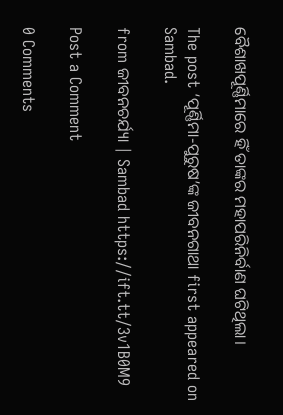ବୈଶାଖପୂର୍ଣ୍ଣିମାରେ ହିଁ ତାଙ୍କର ମହାପରିନିର୍ବାଣ ଘଟିଥିଲା।

The post ‘ପୂର୍ଣ୍ଣିମା-ପୁରୁଷ’ଙ୍କ ଜୀବନଗାଥା first appeared on Sambad.

from ଜୀବନଚର୍ଯ୍ୟା | Sambad https://ift.tt/3v1B0M9

Post a Comment

0 Comments